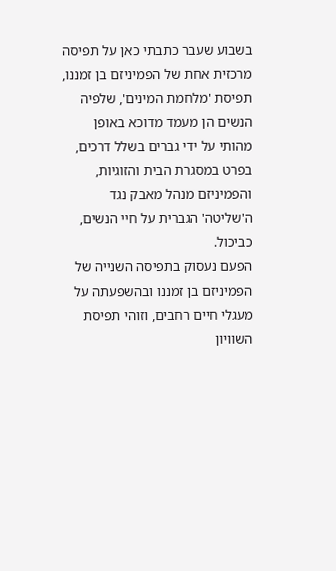בשבוע שעבר כתבתי כאן על תפיסה מרכזית אחת של הפמיניזם בן זמננו, תפיסת 'מלחמת המינים', שלפיה הנשים הן מעמד מדוכא באופן מהותי על ידי גברים בשלל דרכים, בפרט במסגרת הבית והזוגיות, והפמיניזם מנהל מאבק נגד ה'שליטה' הגברית על חיי הנשים, כביכול.
הפעם נעסוק בתפיסה השנייה של הפמיניזם בן זמננו ובהשפעתה על מעגלי חיים רחבים, וזוהי תפיסת השוויון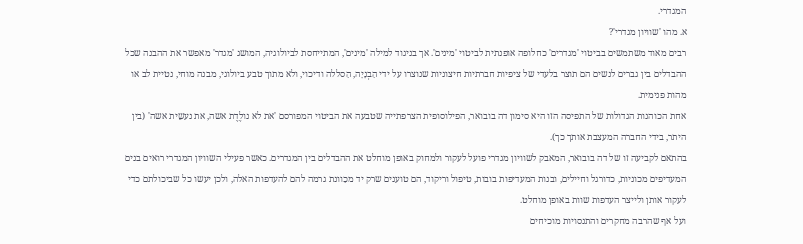המגדרי.
א. מהו 'שוויון מגדרי'?
רבים מאוד משתמשים בביטוי 'מגדרים' כחלופה אופנתית לביטוי 'מינים'. אך בניגוד למילה 'מינים', המתייחסת לביולוגיה, המושג 'מגדר' מאפשר את ההבנה שכל ההבדלים בין גברים לנשים הם תוצר בלעדי של ציפיות חברתיות חיצוניות שנוצרו על ידי הַבְנָיָה, הַסללה ודיכוי, ולא מתוך טבע ביולוגי, מבנה מוחי, נטיית לב או מהות פנימית.
אחת הכוהנות הגדולות של התפיסה הזו היא סימון דה בובואר, הפילוסופית הצרפתייה שטבעה את הביטוי המפורסם 'את לא נולֶדֶת אשה, את נעשֵית אשה' (בין היתר, בידי החברה המעצבת אותך כך).
בהתאם לקביעה זו של דה בובואר, המאבק לשוויון מגדרי פועל לעקור ולמחוק באופן מוחלט את ההבדלים בין המגדרים. כאשר פעילי השוויון המגדרי רואים בנים המעדיפים מכוניות, כדורגל וחיילים, ובנות המעדיפות בובות, טיפול וריקוד, הם טוענים שרק יד מכַוונת גרמה להם להעדפות האלה, ולכן יעשו כל שביכולתם כדי לעקור אותן ולייצר העדפות שוות באופן מוחלט.
ועל אף שהרבה מחקרים והתנסויות מוכיחים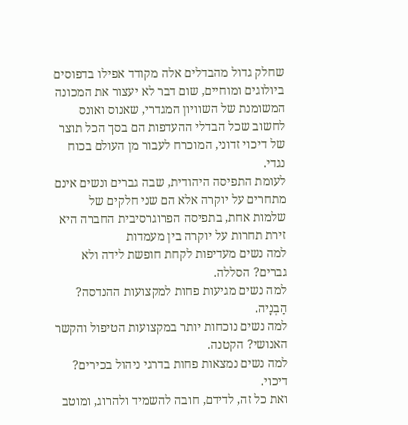שחלק גדול מהבדלים אלה מקודד אפילו בדפוסים ביולוגים ומוחיים, שום דבר לא יעצור את המכונה המשומנת של השוויון המגדרי, שאנוס ואונס לחשוב שכל הבדלי ההעדפות הם בסך הכל תוצר של דיכוי זדוני, המוכרח לעבור מן העולם בכוח נגדי.
לעומת התפיסה היהודית, שבה גברים ונשים אינם מתחרים על יוקרה אלא הם שני חלקים של שלמות אחת, בתפיסה הפרוגרסיבית החברה היא זירת תחרות על יוקרה בין מעמדות
למה נשים מעדיפות לקחת חופשת לידה ולא גברים? הסללה.
למה נשים מגיעות פחות למקצועות ההנדסה? הַבְנָיה.
למה נשים נוכחות יותר במקצועות הטיפול והקשר האנושי? הקטנה.
למה נשים נמצאות פחות בדרגי ניהול בכירים? דיכוי.
ואת כל זה, לדידם, חובה להשמיד ולהרוג, ומוטב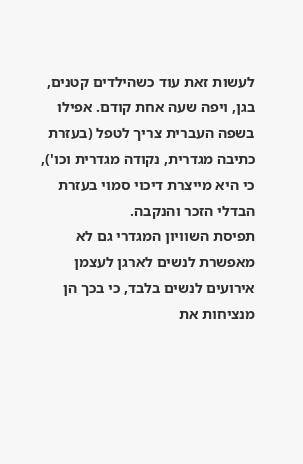לעשות זאת עוד כשהילדים קטנים, בגן, ויפה שעה אחת קודם. אפילו בשפה העברית צריך לטפל (בעזרת כתיבה מגדרית, נקודה מגדרית וכו'), כי היא מייצרת דיכוי סמוי בעזרת הבדלי הזכר והנקבה.
תפיסת השוויון המגדרי גם לא מאפשרת לנשים לארגן לעצמן אירועים לנשים בלבד, כי בכך הן מנציחות את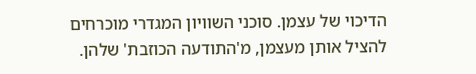הדיכוי של עצמן. סוכני השוויון המגדרי מוכרחים להציל אותן מעצמן, מ'התודעה הכוזבת' שלהן.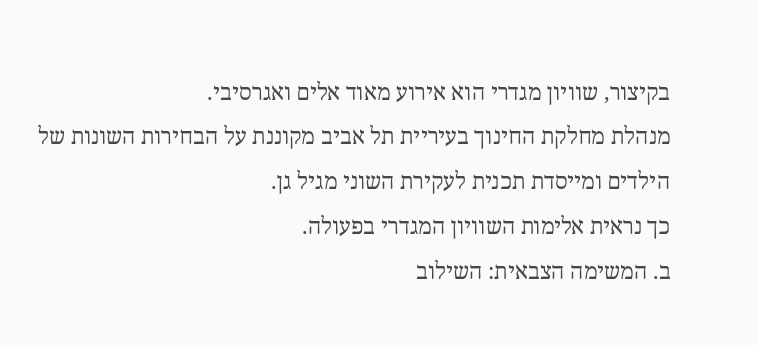בקיצור, שוויון מגדרי הוא אירוע מאוד אלים ואגרסיבי.
מנהלת מחלקת החינוך בעיריית תל אביב מקוננת על הבחירות השונות של הילדים ומייסדת תכנית לעקירת השוני מגיל גן.
כך נראית אלימות השוויון המגדרי בפעולה.
ב. המשימה הצבאית: השילוב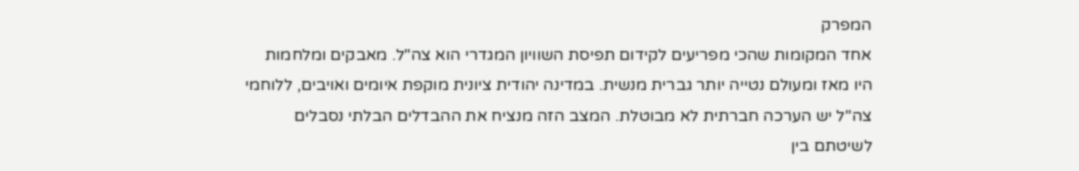המפרק
אחד המקומות שהכי מפריעים לקידום תפיסת השוויון המגדרי הוא צה"ל. מאבקים ומלחמות היו מאז ומעולם נטייה יותר גברית מנשית. במדינה יהודית ציונית מוקפת איומים ואויבים, ללוחמי צה"ל יש הערכה חברתית לא מבוטלת. המצב הזה מנציח את ההבדלים הבלתי נסבלים לשיטתם בין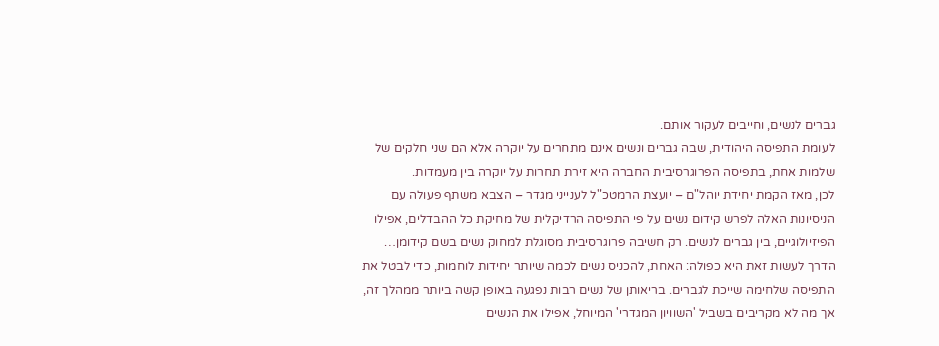גברים לנשים, וחייבים לעקור אותם.
לעומת התפיסה היהודית, שבה גברים ונשים אינם מתחרים על יוקרה אלא הם שני חלקים של שלמות אחת, בתפיסה הפרוגרסיבית החברה היא זירת תחרות על יוקרה בין מעמדות.
לכן, מאז הקמת יחידת יוהל"ם – יועצת הרמטכ"ל לענייני מגדר – הצבא משתף פעולה עם הניסיונות האלה לפרש קידום נשים על פי התפיסה הרדיקלית של מחיקת כל ההבדלים, אפילו הפיזיולוגיים, בין גברים לנשים. רק חשיבה פרוגרסיבית מסוגלת למחוק נשים בשם קידומן…
הדרך לעשות זאת היא כפולה: האחת, להכניס נשים לכמה שיותר יחידות לוחמות, כדי לבטל את התפיסה שלחימה שייכת לגברים. בריאותן של נשים רבות נפגעה באופן קשה ביותר ממהלך זה, אך מה לא מקריבים בשביל 'השוויון המגדרי' המיוחל, אפילו את הנשים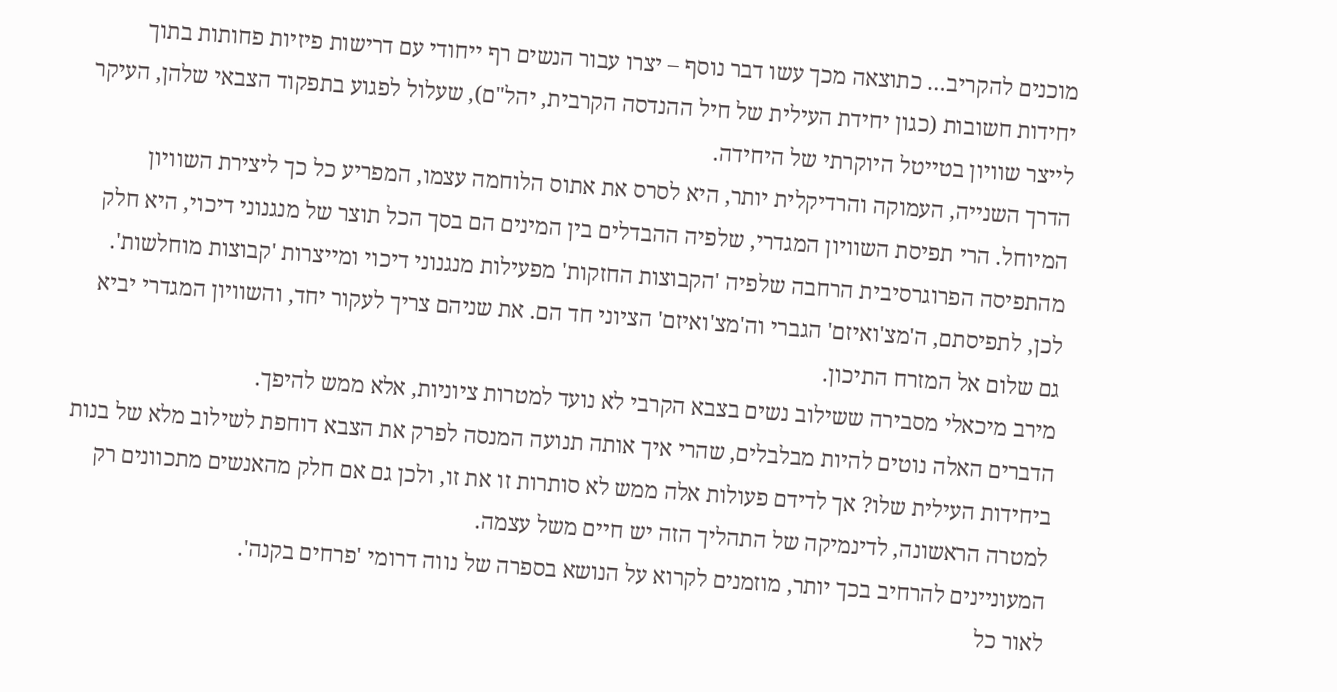מוכנים להקריב… כתוצאה מכך עשו דבר נוסף – יצרו עבור הנשים רף ייחודי עם דרישות פיזיות פחותות בתוך יחידות חשובות (כגון יחידת העילית של חיל ההנדסה הקרבית, יהל"ם), שעלול לפגוע בתפקוד הצבאי שלהן, העיקר לייצר שוויון בטייטל היוקרתי של היחידה.
הדרך השנייה, העמוקה והרדיקלית יותר, היא לסרס את אתוס הלוחמה עצמו, המפריע כל כך ליצירת השוויון המיוחל. הרי תפיסת השוויון המגדרי, שלפיה ההבדלים בין המינים הם בסך הכל תוצר של מנגנוני דיכוי, היא חלק מהתפיסה הפרוגרסיבית הרחבה שלפיה 'הקבוצות החזקות' מפעילות מנגנוני דיכוי ומייצרות 'קבוצות מוחלשות'. לכן, לתפיסתם, ה'מצ'ואיזם' הגברי וה'מצ'ואיזם' הציוני חד הם. את שניהם צריך לעקור יחד, והשוויון המגדרי יביא גם שלום אל המזרח התיכון.
מירב מיכאלי מסבירה ששילוב נשים בצבא הקרבי לא נועד למטרות ציוניות, אלא ממש להיפך.
הדברים האלה נוטים להיות מבלבלים, שהרי איך אותה תנועה המנסה לפרק את הצבא דוחפת לשילוב מלא של בנות ביחידות העילית שלו? אך לדידם פעולות אלה ממש לא סותרות זו את זו, ולכן גם אם חלק מהאנשים מתכוונים רק למטרה הראשונה, לדינמיקה של התהליך הזה יש חיים משל עצמה.
המעוניינים להרחיב בכך יותר, מוזמנים לקרוא על הנושא בספרה של נווה דרומי 'פרחים בקנה'.
לאור כל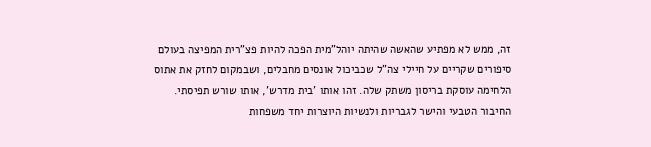זה, ממש לא מפתיע שהאשה שהיתה יוהל"מית הפכה להיות פצ"רית המפיצה בעולם סיפורים שקריים על חיילי צה"ל שכביכול אונסים מחבלים, ושבמקום לחזק את אתוס הלחימה עוסקת בריסון משתק שלה. זהו אותו 'בית מדרש', אותו שורש תפיסתי.
החיבור הטבעי והישר לגבריות ולנשיות היוצרות יחד משפחות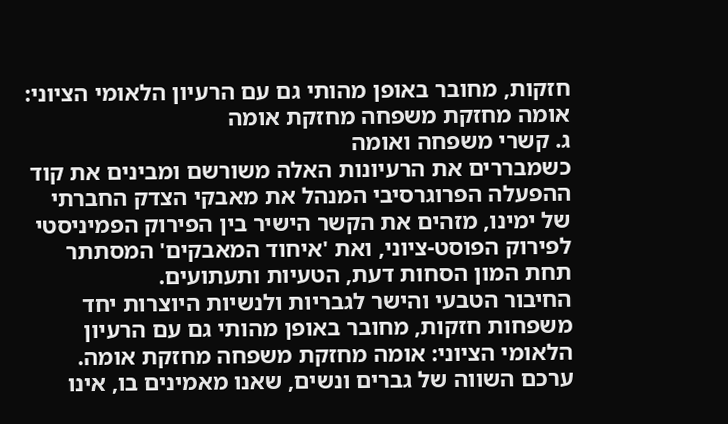חזקות, מחובר באופן מהותי גם עם הרעיון הלאומי הציוני: אומה מחזקת משפחה מחזקת אומה
ג. קשרי משפחה ואומה
כשמבררים את הרעיונות האלה משורשם ומבינים את קוד ההפעלה הפרוגרסיבי המנהל את מאבקי הצדק החברתי של ימינו, מזהים את הקשר הישיר בין הפירוק הפמיניסטי לפירוק הפוסט-ציוני, ואת 'איחוד המאבקים' המסתתר תחת המון הסחות דעת, הטעיות ותעתועים.
החיבור הטבעי והישר לגבריות ולנשיות היוצרות יחד משפחות חזקות, מחובר באופן מהותי גם עם הרעיון הלאומי הציוני: אומה מחזקת משפחה מחזקת אומה.
ערכם השווה של גברים ונשים, שאנו מאמינים בו, אינו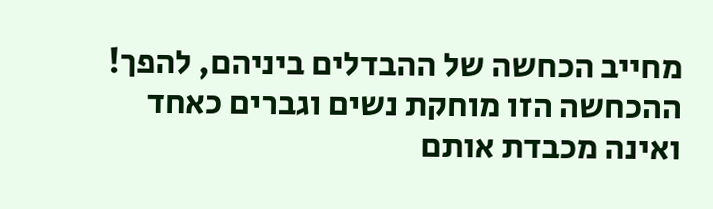מחייב הכחשה של ההבדלים ביניהם, להפך! ההכחשה הזו מוחקת נשים וגברים כאחד ואינה מכבדת אותם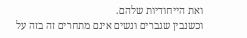ואת הייחודיות שלהם.
וכשנבין שגברים ונשים אינם מתחרים זה בזה על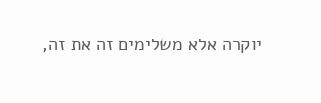יוקרה אלא משלימים זה את זה,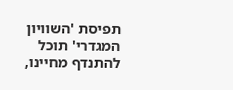תפיסת 'השוויון המגדרי' תוכל להתנדף מחיינו,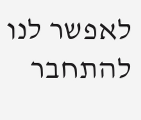לאפשר לנו להתחבר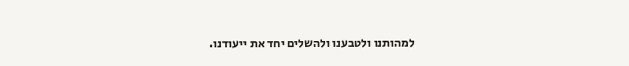למהותנו ולטבענו ולהשלים יחד את ייעודנו.